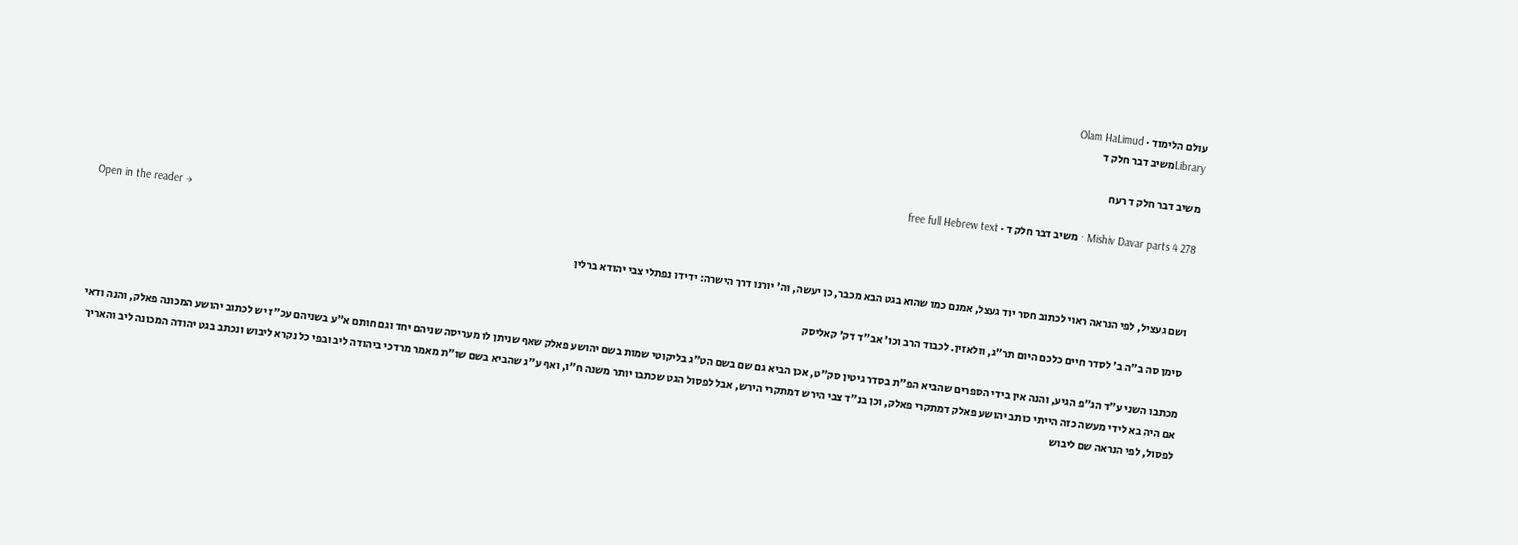עולם הלימוד · Olam HaLimud
Libraryמשיב דבר חלק ד

משיב דבר חלק ד רעח

Mishiv Davar parts 4 278 · משיב דבר חלק ד · free full Hebrew text

Open in the reader →

ושם געציל, לפי הנראה ראוי לכתוב חסר יוד געצל, אמנם כמו שהוא בגט הבא מכבר, כן יעשה, וה' יורנו דרך הישרה: ידידו נפתלי צבי יהודא ברלין

סימן סה ב"ה ב' לסדר חיים כלכם היום תר"ג, וולאזין. לכבוד הרב וכו' אב"ד דק' קאליסק

מכתבו השני ע"ד הג"פ הגיע, והנה אין בידי הספרים שהביא הפ"ת בסדר גיטין סק"ט, אכן הביא גם שם בשם הט"ג בליקוטי שמות בשם יהושע פאלק שאף שניתן לו מעריסה שניהם יחד וגם חותם א"ע בשניהם עכ"ז יש לכתוב יהושע המכונה פאלק, והנה ודאי אם היה בא לידי מעשה כזה הייתי כותב יהושע פאלק דמתקרי פאלק, וכן בנ"ד צבי הירש דמתקרי הירש, אבל לפסול הגט שכתבו יותר משנה ח"ו, ואף ע"ג שהביא בשם שו"ת מאמר מרדכי ביהודה ליב ובפי כל נקרא ליבוש ונכתב בגט יהודה המכונה ליב והאריך לפסול, לפי הנראה שם ליבוש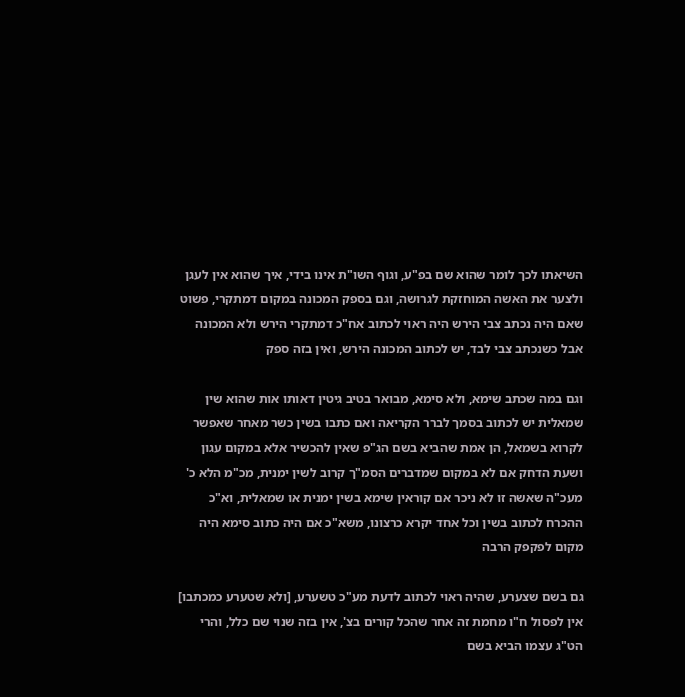השיאתו לכך לומר שהוא שם בפ"ע, וגוף השו"ת אינו בידי, איך שהוא אין לעגן ולצער את האשה המוחזקת לגרושה, וגם בספק המכונה במקום דמתקרי, פשוט שאם היה נכתב צבי הירש היה ראוי לכתוב אח"כ דמתקרי הירש ולא המכונה אבל כשנכתב צבי לבד, יש לכתוב המכונה הירש, ואין בזה ספק

וגם במה שכתב שימא, ולא סימא, מבואר בטיב גיטין דאותו אות שהוא שין שמאלית יש לכתוב בסמך לברר הקריאה ואם כתבו בשין כשר מאחר שאפשר לקרוא בשמאל, הן אמת שהביא בשם הג"פ שאין להכשיר אלא במקום עגון ושעת הדחק אם לא במקום שמדברים הסמ"ך קרוב לשין ימנית, מכ"מ הלא כ' מעכ"ה שאשה זו לא ניכר אם קוראין שימא בשין ימנית או שמאלית, וא"כ ההכרח לכתוב בשין וכל אחד יקרא כרצונו, משא"כ אם היה כתוב סימא היה מקום לפקפק הרבה

גם בשם שצערע, שהיה ראוי לכתוב לדעת מע"כ טשערע, [ולא שטערע כמכתבו] אין לפסול ח"ו מחמת זה אחר שהכל קורים בצ', אין בזה שנוי שם כלל, והרי הט"ג עצמו הביא בשם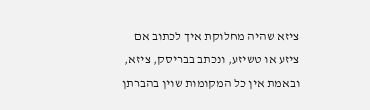ציזא שהיה מחלוקת איך לכתוב אם ציזע או טשיזע, ונכתב בבריסק, ציזא, ובאמת אין כל המקומות שוין בהברתן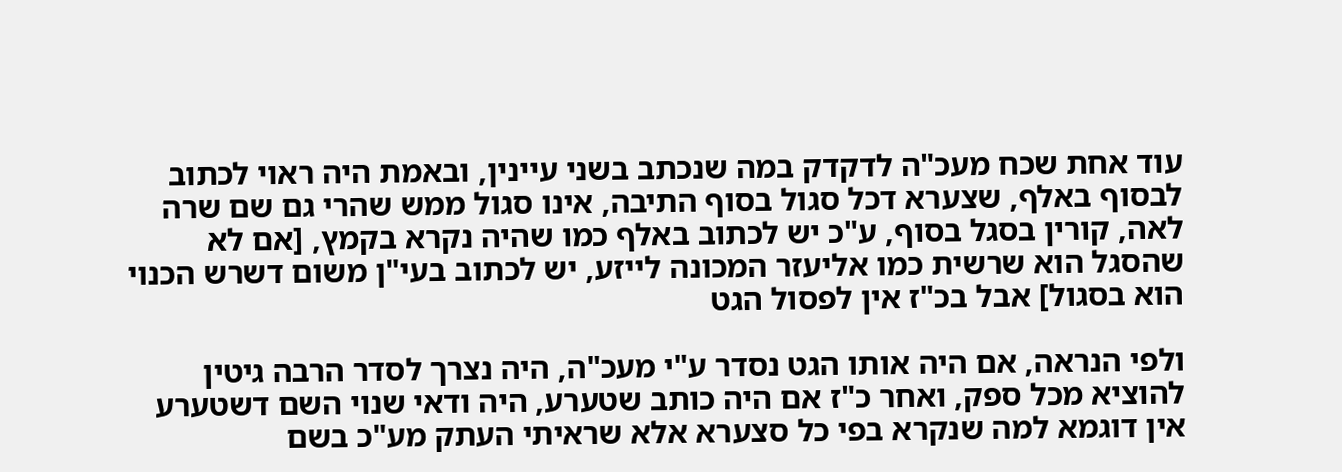עוד אחת שכח מעכ"ה לדקדק במה שנכתב בשני עיינין, ובאמת היה ראוי לכתוב לבסוף באלף, שצערא דכל סגול בסוף התיבה, אינו סגול ממש שהרי גם שם שרה לאה, קורין בסגל בסוף, ע"כ יש לכתוב באלף כמו שהיה נקרא בקמץ, [אם לא שהסגל הוא שרשית כמו אליעזר המכונה לייזע, יש לכתוב בעי"ן משום דשרש הכנוי הוא בסגול] אבל בכ"ז אין לפסול הגט

ולפי הנראה, אם היה אותו הגט נסדר ע"י מעכ"ה, היה נצרך לסדר הרבה גיטין להוציא מכל ספק, ואחר כ"ז אם היה כותב שטערע, היה ודאי שנוי השם דשטערע אין דוגמא למה שנקרא בפי כל סצערא אלא שראיתי העתק מע"כ בשם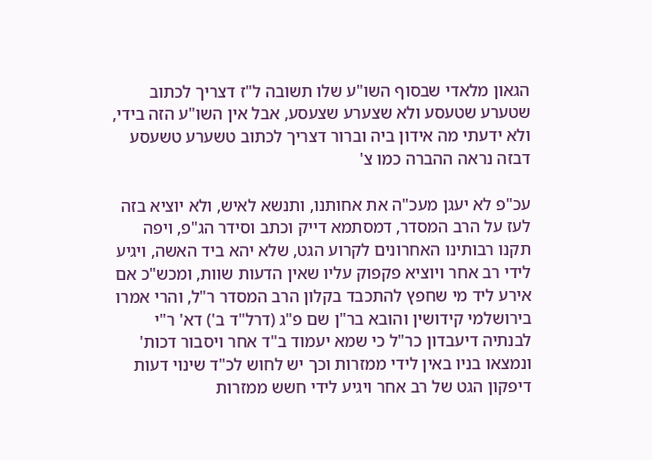הגאון מלאדי שבסוף השו"ע שלו תשובה ל"ז דצריך לכתוב שטערע שטעסע ולא שצערע שצעסע, אבל אין השו"ע הזה בידי, ולא ידעתי מה אידון ביה וברור דצריך לכתוב טשערע טשעסע דבזה נראה ההברה כמו צ'

עכ"פ לא יעגן מעכ"ה את אחותנו, ותנשא לאיש, ולא יוציא בזה לעז על הרב המסדר, דמסתמא דייק וכתב וסידר הג"פ, ויפה תקנו רבותינו האחרונים לקרוע הגט, שלא יהא ביד האשה, ויגיע לידי רב אחר ויוציא פקפוק עליו שאין הדעות שוות, ומכש"כ אם אירע ליד מי שחפץ להתכבד בקלון הרב המסדר ר"ל, והרי אמרו בירושלמי קידושין והובא בר"ן שם פ"ג (דרל"ד ב') דא' ר"י לבנתיה דיעבדון כר"ל כי שמא יעמוד ב"ד אחר ויסבור דכות' ונמצאו בניו באין לידי ממזרות וכך יש לחוש לכ"ד שינוי דעות דיפקון הגט של רב אחר ויגיע לידי חשש ממזרות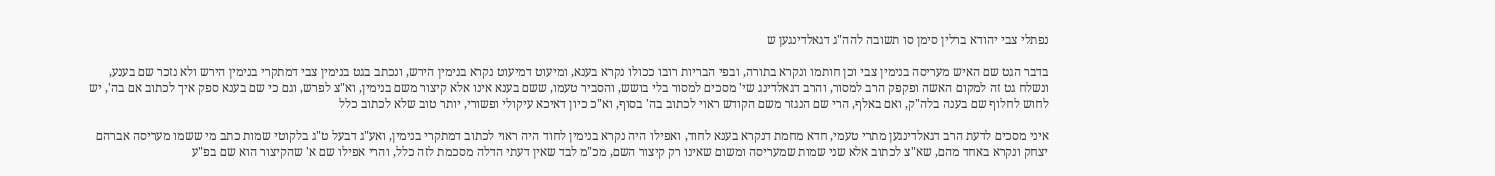נפתלי צבי יהודא ברלין סימן סו תשובה להה"ג דגאלדינגען ש

בדבר הגט שם האיש מעריסה בנימין צבי וכן חותמו ונקרא בתורה, ובפי הבריות רובו ככולו נקרא בענא, ומיעוט דמיעוט נקרא בנימין הירש, ונכתב בגט בנימין צבי דמתקרי בנימין הירש ולא נזכר שם בענע, ונשלח גט זה למקום האשה ופקפק הרב למסור, והרב דגאלדינג שי' מסכים למסור בלי בושש, והסביר טעמו, ששם בענא אינו אלא קיצור משם בנימין, וא"צ לפרש, וגם כי שם בענא ספק איך לכתוב אם בה', יש לחוש לחלוף שם בענה בלה"ק, ואם באלף, הרי שם הנגזר משם הקודש ראוי לכתוב בה' בסוף, וא"כ כיון דאיכא עיקולי ופשורי, יותר טוב שלא לכתוב כלל

איני מסכים לדעת הרב דגאלדינגען מתרי טעמי, חדא מחמת דנקרא בענא לחוד, ואפילו היה נקרא בנימין לחוד היה ראוי לכתוב דמתקרי בנימין, ואע"ג דבעל ט"ג בלקוטי שמות כתב מי ששמו מעריסה אברהם יצחק ונקרא באחד מהם, שא"צ לכתוב אלא שני שמות שמעריסה ומשום שאינו רק קיצור השם, מכ"מ לבד שאין דעתי הדלה מסכמת לזה כלל, והרי אפילו שם א' שהקיצור הוא שם בפ"ע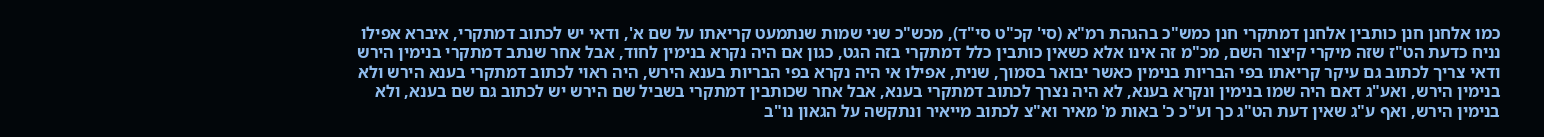כמו אלחנן חנן כותבין אלחנן דמתקרי חנן כמש"כ בהגהת רמ"א (סי' קכ"ט סי"ד), מכש"כ שני שמות שנתמעט קריאתו על שם א', ודאי יש לכתוב דמתקרי, איברא אפילו נניח כדעת הט"ז שזה מיקרי קיצור השם, מכ"מ זה אינו אלא כשאין כותבין כלל דמתקרי בזה הגט, כגון אם היה נקרא בנימין לחוד, אבל אחר שנתב דמתקרי בנימין הירש ודאי צריך לכתוב גם עיקר קריאתו בפי הבריות בנימין כאשר יבואר בסמוך, שנית, אפילו אי היה נקרא בפי הבריות בענא הירש, היה ראוי לכתוב דמתקרי בענא הירש ולא בנימין הירש, ואע"ג דאם היה שמו בנימין ונקרא בענא, לא היה נצרך לכתוב דמתקרי בענא, אבל אחר שכותבין דמתקרי בשביל שם הירש יש לכתוב גם שם בענא, ולא בנימין הירש, ואף ע"ג שאין דעת הט"ג כך וע"כ כ' באות מ' מאיר וא"צ לכתוב מייאיר ונתקשה על הגאון נו"ב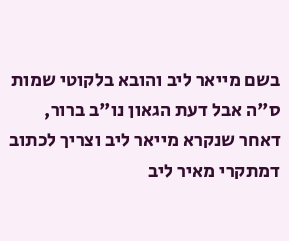בשם מייאר ליב והובא בלקוטי שמות ס"ה אבל דעת הגאון נו"ב ברור, דאחר שנקרא מייאר ליב וצריך לכתוב דמתקרי מאיר ליב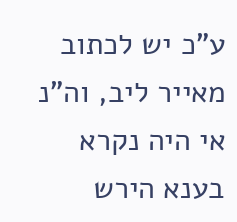ע"כ יש לכתוב מאייר ליב, וה"נ אי היה נקרא בענא הירש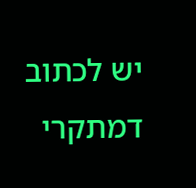יש לכתוב דמתקרי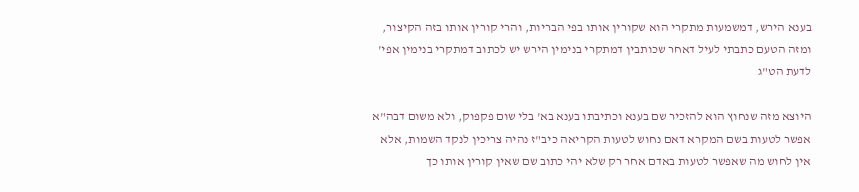בענא הירש, דמשמעות מתקרי הוא שקורין אותו בפי הבריות, והרי קורין אותו בזה הקיצור, ומזה הטעם כתבתי לעיל דאחר שכותבין דמתקרי בנימין הירש יש לכתוב דמתקרי בנימין אפי' לדעת הט"ג

היוצא מזה שנחוץ הוא להזכיר שם בענא וכתיבתו בענא בא' בלי שום פקפוק, ולא משום דבה"א אפשר לטעות בשם המקרא דאם נחוש לטעות הקריאה כיב"ז נהיה צריכין לנקד השמות, אלא אין לחוש מה שאפשר לטעות באדם אחר רק שלא יהי כתוב שם שאין קורין אותו כך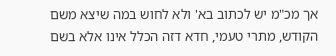אך מכ"מ יש לכתוב בא' ולא לחוש במה שיצא משם הקודש, מתרי טעמי, חדא דזה הכלל אינו אלא בשם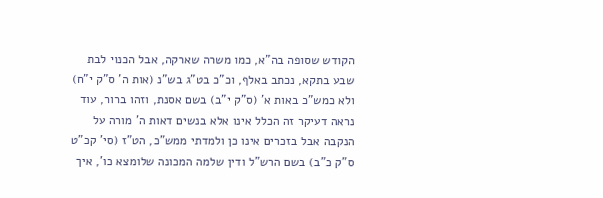הקודש שסופה בה"א, כמו משרה שארקה, אבל הכנוי לבת שבע בתקא, נכתב באלף, וכ"כ בט"ג בש"נ (אות ה' ס"ק י"ח) ולא כמש"כ באות א' (ס"ק י"ב) בשם אסנת, וזהו ברור, עוד נראה דעיקר זה הכלל אינו אלא בנשים דאות ה' מורה על הנקבה אבל בזכרים אינו כן ולמדתי ממש"כ, הט"ז (סי' קכ"ט ס"ק כ"ב) בשם הרש"ל ודין שלמה המכונה שלומצא כו', איך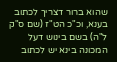שהוא ברור דצריך לכתוב בענא, וכ"כ הט"ז (שם ס"ק ל"ה) בשם בינוש דעל המכונה בינא יש לכתוב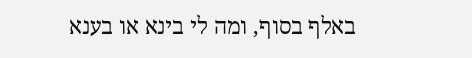באלף בסוף, ומה לי בינא או בענא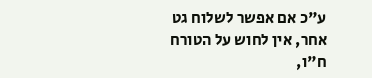ע"כ אם אפשר לשלוח גט אחר, אין לחוש על הטורח ח"ו,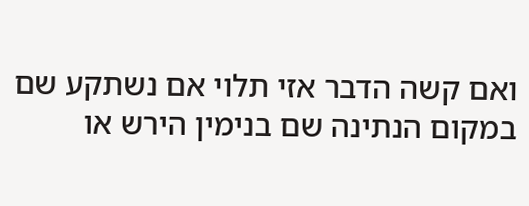ואם קשה הדבר אזי תלוי אם נשתקע שם במקום הנתינה שם בנימין הירש או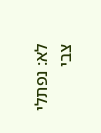לא: נפתלי צבי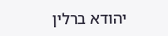יהודא ברלין